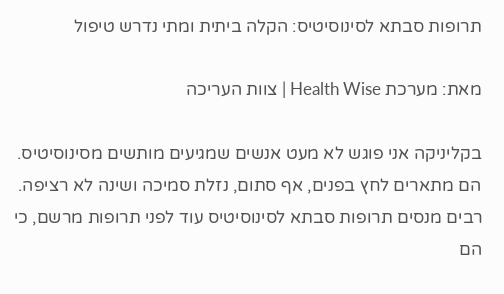תרופות סבתא לסינוסיטיס: הקלה ביתית ומתי נדרש טיפול

מאת: מערכת Health Wise | צוות העריכה

בקליניקה אני פוגש לא מעט אנשים שמגיעים מותשים מסינוסיטיס. הם מתארים לחץ בפנים, אף סתום, נזלת סמיכה ושינה לא רציפה. רבים מנסים תרופות סבתא לסינוסיטיס עוד לפני תרופות מרשם, כי הם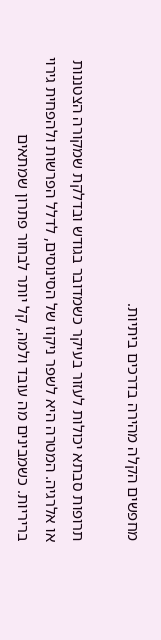מחפשים הקלה מהירה בדרכים ביתיות.

תרופות סבתא יכולות לעזור בעיקר כשמדובר בגודש ובדלקת שמקורה הצטננות או אלרגיה. המטרה היא לשפר ניקוז של הסינוסים, לדלל הפרשות ולהפחית גירוי בריריות. כשמבינים מה עובד ולמה, קל יותר לבחור פתרון שמתאים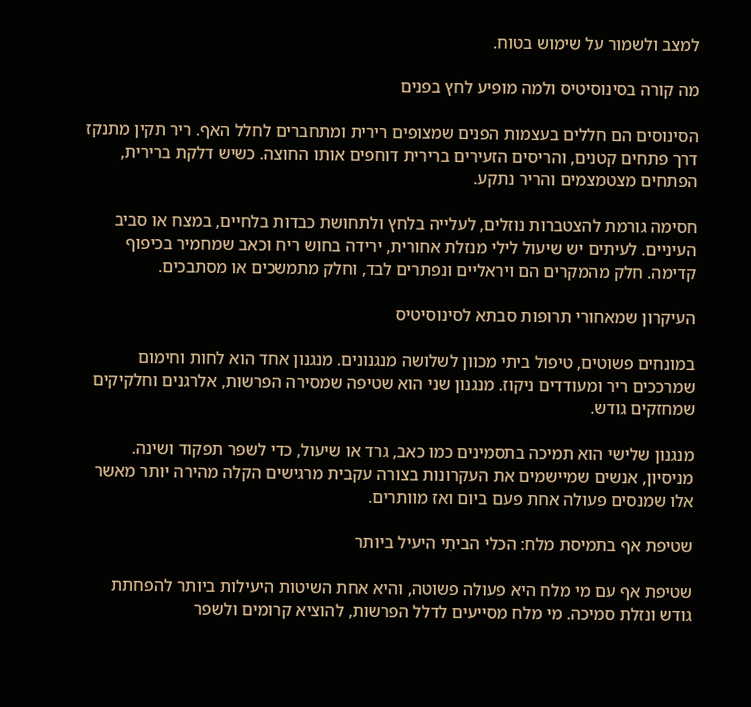למצב ולשמור על שימוש בטוח.

מה קורה בסינוסיטיס ולמה מופיע לחץ בפנים

הסינוסים הם חללים בעצמות הפנים שמצופים רירית ומתחברים לחלל האף. ריר תקין מתנקז דרך פתחים קטנים, והריסים הזעירים ברירית דוחפים אותו החוצה. כשיש דלקת ברירית, הפתחים מצטמצמים והריר נתקע.

חסימה גורמת להצטברות נוזלים, לעלייה בלחץ ולתחושת כבדות בלחיים, במצח או סביב העיניים. לעיתים יש שיעול לילי מנזלת אחורית, ירידה בחוש ריח וכאב שמחמיר בכיפוף קדימה. חלק מהמקרים הם ויראליים ונפתרים לבד, וחלק מתמשכים או מסתבכים.

העיקרון שמאחורי תרופות סבתא לסינוסיטיס

במונחים פשוטים, טיפול ביתי מכוון לשלושה מנגנונים. מנגנון אחד הוא לחות וחימום שמרככים ריר ומעודדים ניקוז. מנגנון שני הוא שטיפה שמסירה הפרשות, אלרגנים וחלקיקים שמחזקים גודש.

מנגנון שלישי הוא תמיכה בתסמינים כמו כאב, גרד או שיעול, כדי לשפר תפקוד ושינה. מניסיון, אנשים שמיישמים את העקרונות בצורה עקבית מרגישים הקלה מהירה יותר מאשר אלו שמנסים פעולה אחת פעם ביום ואז מוותרים.

שטיפת אף בתמיסת מלח: הכלי הביתִי היעיל ביותר

שטיפת אף עם מי מלח היא פעולה פשוטה, והיא אחת השיטות היעילות ביותר להפחתת גודש ונזלת סמיכה. מי מלח מסייעים לדלל הפרשות, להוציא קרומים ולשפר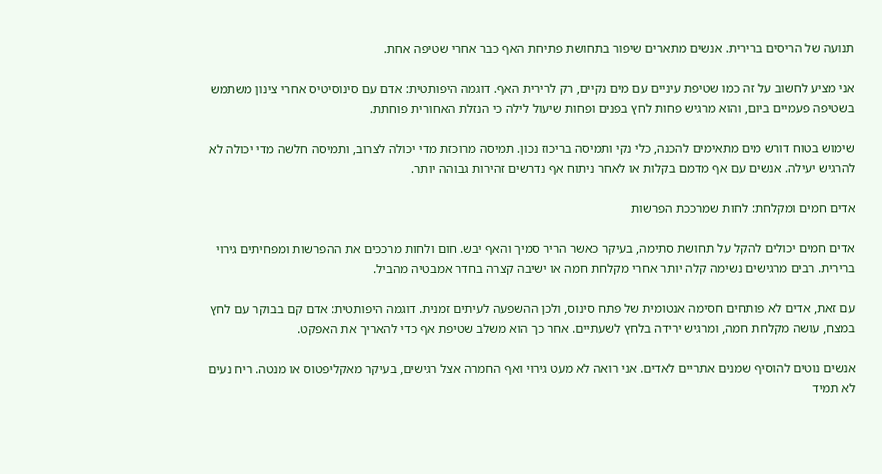תנועה של הריסים ברירית. אנשים מתארים שיפור בתחושת פתיחת האף כבר אחרי שטיפה אחת.

אני מציע לחשוב על זה כמו שטיפת עיניים עם מים נקיים, רק לרירית האף. דוגמה היפותטית: אדם עם סינוסיטיס אחרי צינון משתמש בשטיפה פעמיים ביום, והוא מרגיש פחות לחץ בפנים ופחות שיעול לילה כי הנזלת האחורית פוחתת.

שימוש בטוח דורש מים מתאימים להכנה, כלי נקי ותמיסה בריכוז נכון. תמיסה מרוכזת מדי יכולה לצרוב, ותמיסה חלשה מדי יכולה לא להרגיש יעילה. אנשים עם אף מדמם בקלות או לאחר ניתוח אף נדרשים זהירות גבוהה יותר.

אדים חמים ומקלחת: לחות שמרככת הפרשות

אדים חמים יכולים להקל על תחושת סתימה, בעיקר כאשר הריר סמיך והאף יבש. חום ולחות מרככים את ההפרשות ומפחיתים גירוי ברירית. רבים מרגישים נשימה קלה יותר אחרי מקלחת חמה או ישיבה קצרה בחדר אמבטיה מהביל.

עם זאת, אדים לא פותחים חסימה אנטומית של פתח סינוס, ולכן ההשפעה לעיתים זמנית. דוגמה היפותטית: אדם קם בבוקר עם לחץ במצח, עושה מקלחת חמה, ומרגיש ירידה בלחץ לשעתיים. אחר כך הוא משלב שטיפת אף כדי להאריך את האפקט.

אנשים נוטים להוסיף שמנים אתריים לאדים. אני רואה לא מעט גירוי ואף החמרה אצל רגישים, בעיקר מאקליפטוס או מנטה. ריח נעים לא תמיד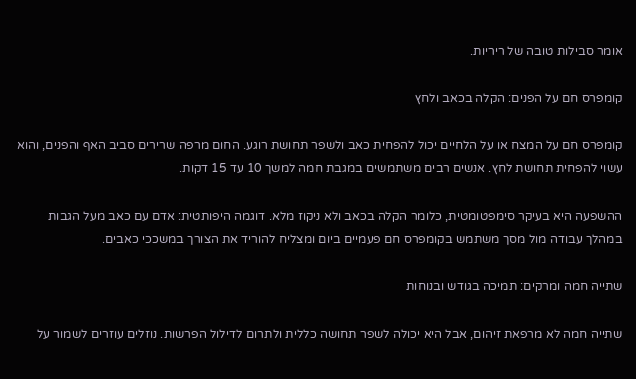אומר סבילות טובה של ריריות.

קומפרס חם על הפנים: הקלה בכאב ולחץ

קומפרס חם על המצח או על הלחיים יכול להפחית כאב ולשפר תחושת רוגע. החום מרפה שרירים סביב האף והפנים, והוא עשוי להפחית תחושת לחץ. אנשים רבים משתמשים במגבת חמה למשך 10 עד 15 דקות.

ההשפעה היא בעיקר סימפטומטית, כלומר הקלה בכאב ולא ניקוז מלא. דוגמה היפותטית: אדם עם כאב מעל הגבות במהלך עבודה מול מסך משתמש בקומפרס חם פעמיים ביום ומצליח להוריד את הצורך במשככי כאבים.

שתייה חמה ומרקים: תמיכה בגודש ובנוחות

שתייה חמה לא מרפאת זיהום, אבל היא יכולה לשפר תחושה כללית ולתרום לדילול הפרשות. נוזלים עוזרים לשמור על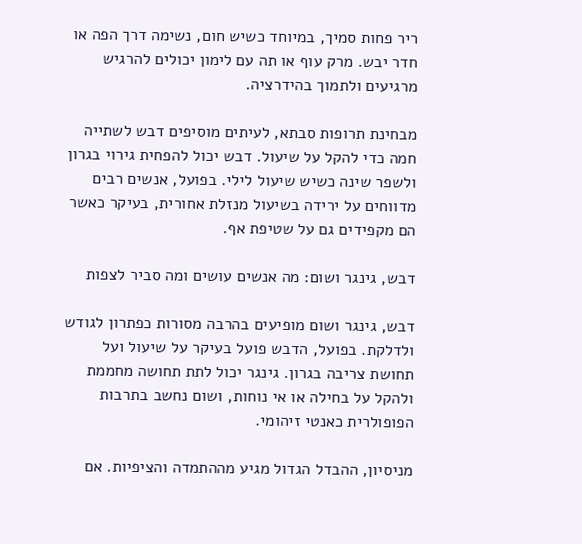ריר פחות סמיך, במיוחד כשיש חום, נשימה דרך הפה או חדר יבש. מרק עוף או תה עם לימון יכולים להרגיש מרגיעים ולתמוך בהידרציה.

מבחינת תרופות סבתא, לעיתים מוסיפים דבש לשתייה חמה כדי להקל על שיעול. דבש יכול להפחית גירוי בגרון ולשפר שינה כשיש שיעול לילי. בפועל, אנשים רבים מדווחים על ירידה בשיעול מנזלת אחורית, בעיקר כאשר הם מקפידים גם על שטיפת אף.

דבש, גינגר ושום: מה אנשים עושים ומה סביר לצפות

דבש, גינגר ושום מופיעים בהרבה מסורות כפתרון לגודש ולדלקת. בפועל, הדבש פועל בעיקר על שיעול ועל תחושת צריבה בגרון. גינגר יכול לתת תחושה מחממת ולהקל על בחילה או אי נוחות, ושום נחשב בתרבות הפופולרית כאנטי זיהומי.

מניסיון, ההבדל הגדול מגיע מההתמדה והציפיות. אם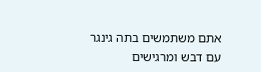אתם משתמשים בתה גינגר עם דבש ומרגישים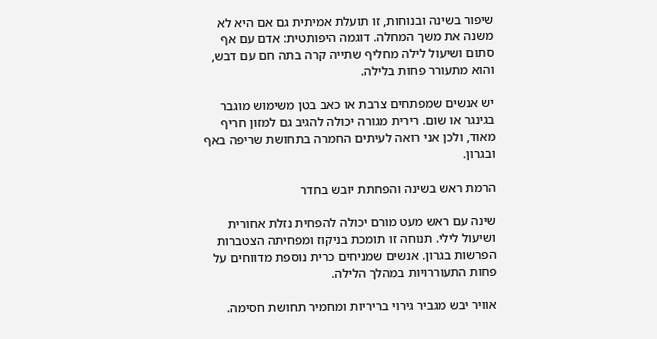שיפור בשינה ובנוחות, זו תועלת אמיתית גם אם היא לא משנה את משך המחלה. דוגמה היפותטית: אדם עם אף סתום ושיעול לילה מחליף שתייה קרה בתה חם עם דבש, והוא מתעורר פחות בלילה.

יש אנשים שמפתחים צרבת או כאב בטן משימוש מוגבר בגינגר או שום. רירית מגורה יכולה להגיב גם למזון חריף מאוד, ולכן אני רואה לעיתים החמרה בתחושת שריפה באף ובגרון.

הרמת ראש בשינה והפחתת יובש בחדר

שינה עם ראש מעט מורם יכולה להפחית נזלת אחורית ושיעול לילי. תנוחה זו תומכת בניקוז ומפחיתה הצטברות הפרשות בגרון. אנשים שמניחים כרית נוספת מדווחים על פחות התעוררויות במהלך הלילה.

אוויר יבש מגביר גירוי בריריות ומחמיר תחושת חסימה.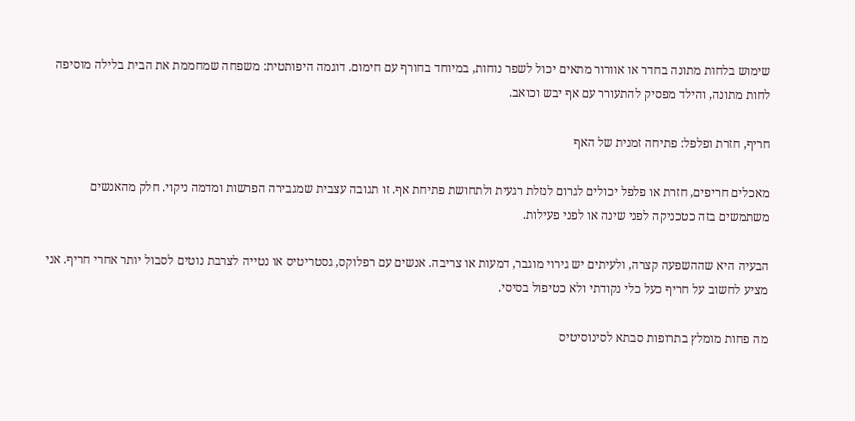שימוש בלחות מתונה בחדר או אוורור מתאים יכול לשפר נוחות, במיוחד בחורף עם חימום. דוגמה היפותטית: משפחה שמחממת את הבית בלילה מוסיפה לחות מתונה, והילד מפסיק להתעורר עם אף יבש וכואב.

חריף, חזרת ופלפל: פתיחה זמנית של האף

מאכלים חריפים, חזרת או פלפל יכולים לגרום לנזלת רגעית ולתחושת פתיחת אף. זו תגובה עצבית שמגבירה הפרשות ומדמה ניקוי. חלק מהאנשים משתמשים בזה כטכניקה לפני שינה או לפני פעילות.

הבעיה היא שההשפעה קצרה, ולעיתים יש גירוי מוגבר, דמעות או צריבה. אנשים עם רפלוקס, גסטריטיס או נטייה לצרבת נוטים לסבול יותר אחרי חריף. אני מציע לחשוב על חריף כעל כלי נקודתי ולא כטיפול בסיסי.

מה פחות מומלץ בתרופות סבתא לסינוסיטיס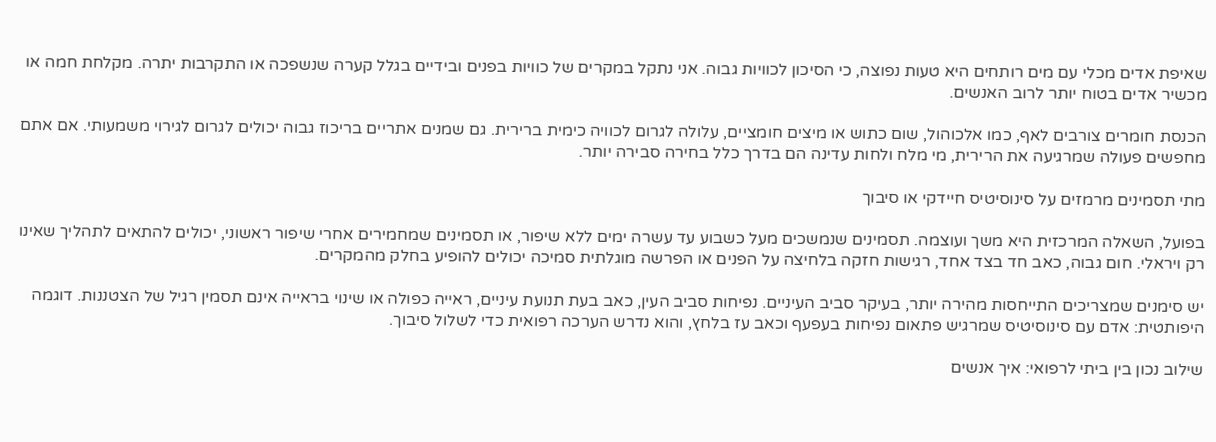שאיפת אדים מכלי עם מים רותחים היא טעות נפוצה, כי הסיכון לכוויות גבוה. אני נתקל במקרים של כוויות בפנים ובידיים בגלל קערה שנשפכה או התקרבות יתרה. מקלחת חמה או מכשיר אדים בטוח יותר לרוב האנשים.

הכנסת חומרים צורבים לאף, כמו אלכוהול, שום כתוש או מיצים חומציים, עלולה לגרום לכוויה כימית ברירית. גם שמנים אתריים בריכוז גבוה יכולים לגרום לגירוי משמעותי. אם אתם מחפשים פעולה שמרגיעה את הרירית, מי מלח ולחות עדינה הם בדרך כלל בחירה סבירה יותר.

מתי תסמינים מרמזים על סינוסיטיס חיידקי או סיבוך

בפועל, השאלה המרכזית היא משך ועוצמה. תסמינים שנמשכים מעל כשבוע עד עשרה ימים ללא שיפור, או תסמינים שמחמירים אחרי שיפור ראשוני, יכולים להתאים לתהליך שאינו רק ויראלי. חום גבוה, כאב חד בצד אחד, רגישות חזקה בלחיצה על הפנים או הפרשה מוגלתית סמיכה יכולים להופיע בחלק מהמקרים.

יש סימנים שמצריכים התייחסות מהירה יותר, בעיקר סביב העיניים. נפיחות סביב העין, כאב בעת תנועת עיניים, ראייה כפולה או שינוי בראייה אינם תסמין רגיל של הצטננות. דוגמה היפותטית: אדם עם סינוסיטיס שמרגיש פתאום נפיחות בעפעף וכאב עז בלחץ, והוא נדרש הערכה רפואית כדי לשלול סיבוך.

שילוב נכון בין ביתי לרפואי: איך אנשים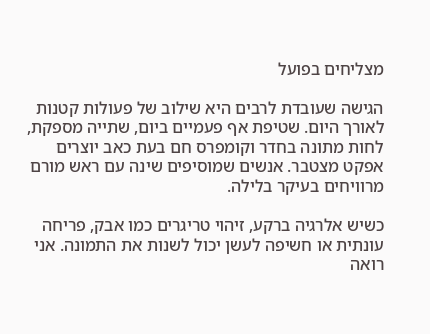מצליחים בפועל

הגישה שעובדת לרבים היא שילוב של פעולות קטנות לאורך היום. שטיפת אף פעמיים ביום, שתייה מספקת, לחות מתונה בחדר וקומפרס חם בעת כאב יוצרים אפקט מצטבר. אנשים שמוסיפים שינה עם ראש מורם מרוויחים בעיקר בלילה.

כשיש אלרגיה ברקע, זיהוי טריגרים כמו אבק, פריחה עונתית או חשיפה לעשן יכול לשנות את התמונה. אני רואה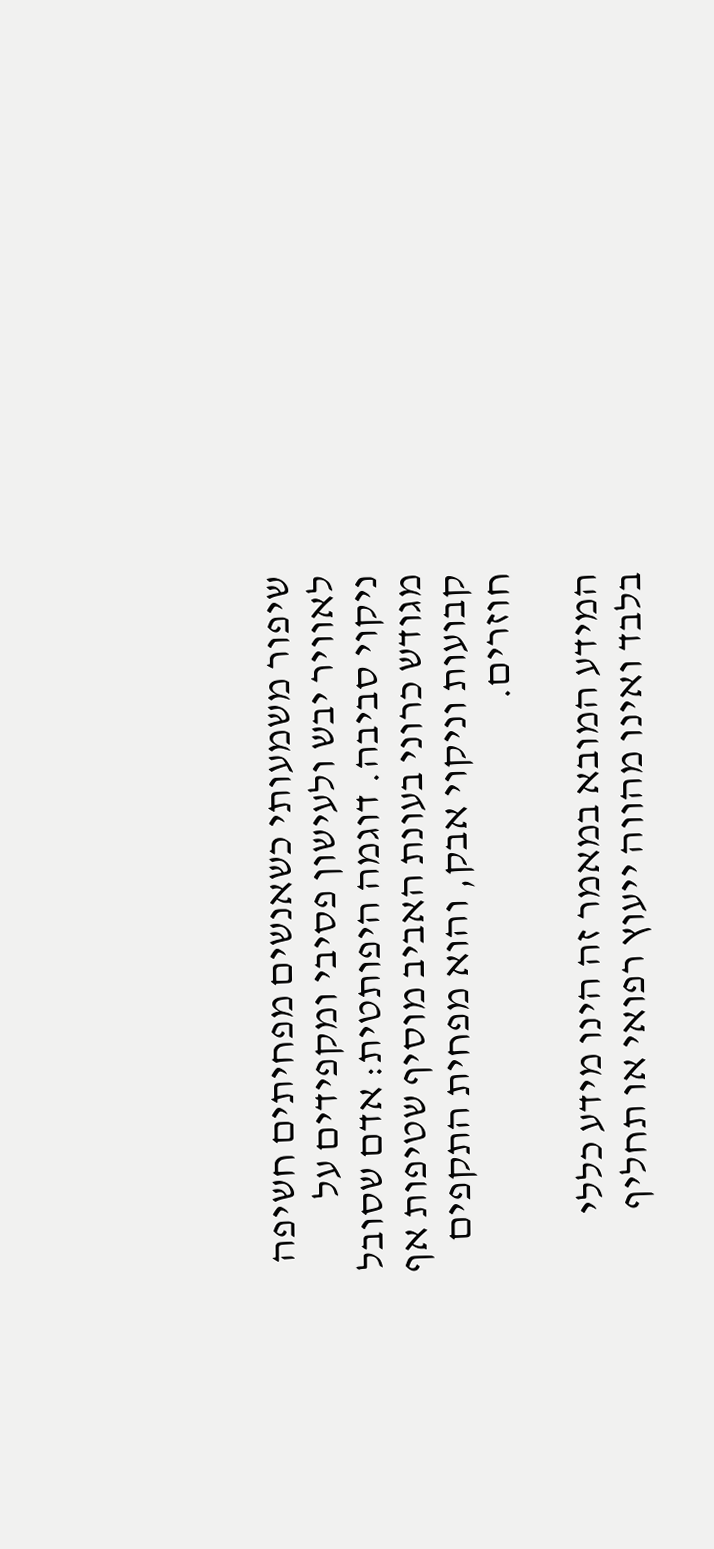שיפור משמעותי כשאנשים מפחיתים חשיפה לאוויר יבש ולעישון פסיבי ומקפידים על ניקוי סביבה. דוגמה היפותטית: אדם שסובל מגודש כרוני בעונת האביב מוסיף שטיפות אף קבועות וניקוי אבק, והוא מפחית התקפים חוזרים.

המידע המובא במאמר זה הינו מידע כללי בלבד ואינו מהווה ייעוץ רפואי או תחליף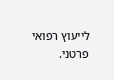לייעוץ רפואי פרטני.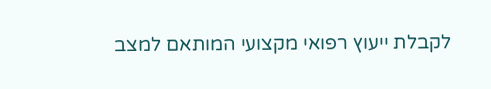לקבלת ייעוץ רפואי מקצועי המותאם למצב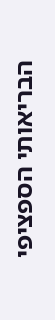הבריאותי הספציפי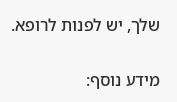שלך, יש לפנות לרופא.

מידע נוסף: